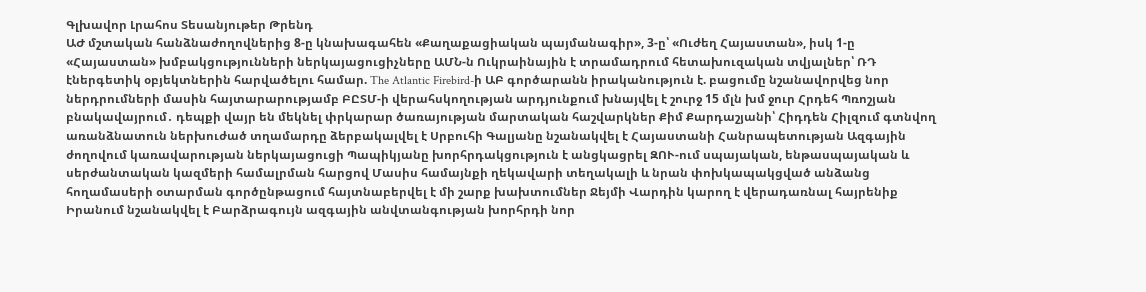Գլխավոր Լրահոս Տեսանյութեր Թրենդ
ԱԺ մշտական հանձնաժողովներից 8-ը կնախագահեն «Քաղաքացիական պայմանագիր», 3-ը՝ «Ուժեղ Հայաստան», իսկ 1-ը «Հայաստան» խմբակցությունների ներկայացուցիչները ԱՄՆ-ն Ուկրաինային է տրամադրում հետախուզական տվյալներ՝ ՌԴ էներգետիկ օբյեկտներին հարվածելու համար. The Atlantic Firebird-ի ԱԲ գործարանն իրականություն է. բացումը նշանավորվեց նոր ներդրումների մասին հայտարարությամբ ԲԸՏՄ-ի վերահսկողության արդյունքում խնայվել է շուրջ 15 մլն խմ ջուր Հրդեհ Պռոշյան բնակավայրում․ դեպքի վայր են մեկնել փրկարար ծառայության մարտական հաշվարկներ Քիմ Քարդաշյանի՝ Հիդդեն Հիլզում գտնվող առանձնատուն ներխուժած տղամարդը ձերբակալվել է Սրբուհի Գալյանը նշանակվել է Հայաստանի Հանրապետության Ազգային ժողովում կառավարության ներկայացուցի Պապիկյանը խորհրդակցություն է անցկացրել ԶՈՒ-ում սպայական, ենթասպայական և սերժանտական կազմերի համալրման հարցով Մասիս համայնքի ղեկավարի տեղակալի և նրան փոխկապակցված անձանց հողամասերի օտարման գործընթացում հայտնաբերվել է մի շարք խախտումներ Ջեյմի Վարդին կարող է վերադառնալ հայրենիք Իրանում նշանակվել է Բարձրագույն ազգային անվտանգության խորհրդի նոր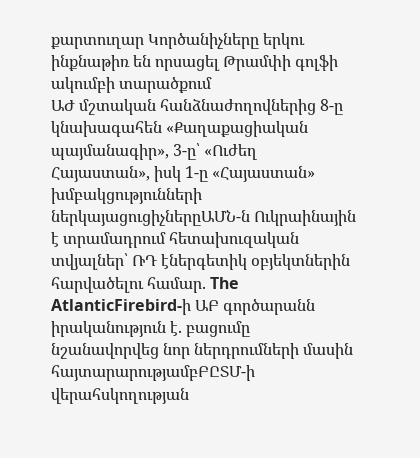քարտուղար Կործանիչները երկու ինքնաթիռ են որսացել Թրամփի գոլֆի ակումբի տարածքում
ԱԺ մշտական հանձնաժողովներից 8-ը կնախագահեն «Քաղաքացիական պայմանագիր», 3-ը՝ «Ուժեղ Հայաստան», իսկ 1-ը «Հայաստան» խմբակցությունների ներկայացուցիչներըԱՄՆ-ն Ուկրաինային է տրամադրում հետախուզական տվյալներ՝ ՌԴ էներգետիկ օբյեկտներին հարվածելու համար. The AtlanticFirebird-ի ԱԲ գործարանն իրականություն է. բացումը նշանավորվեց նոր ներդրումների մասին հայտարարությամբԲԸՏՄ-ի վերահսկողության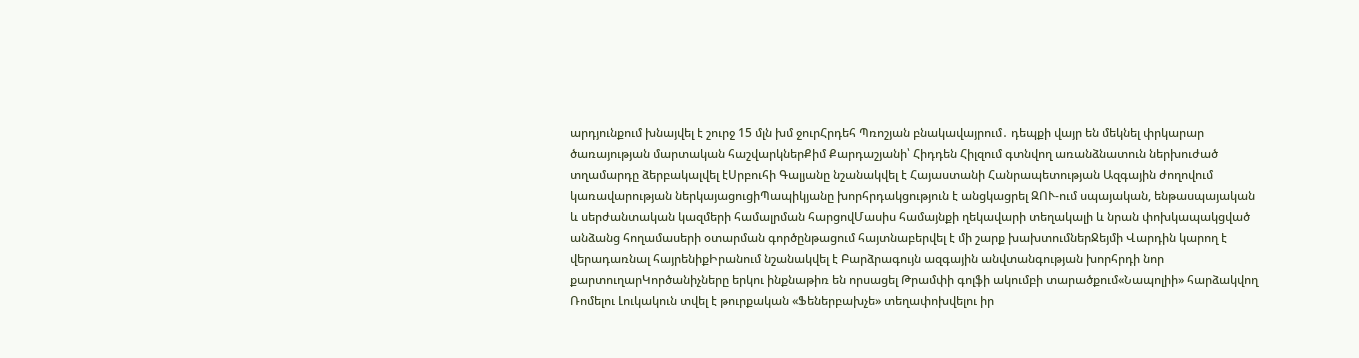արդյունքում խնայվել է շուրջ 15 մլն խմ ջուրՀրդեհ Պռոշյան բնակավայրում․ դեպքի վայր են մեկնել փրկարար ծառայության մարտական հաշվարկներՔիմ Քարդաշյանի՝ Հիդդեն Հիլզում գտնվող առանձնատուն ներխուժած տղամարդը ձերբակալվել էՍրբուհի Գալյանը նշանակվել է Հայաստանի Հանրապետության Ազգային ժողովում կառավարության ներկայացուցիՊապիկյանը խորհրդակցություն է անցկացրել ԶՈՒ-ում սպայական, ենթասպայական և սերժանտական կազմերի համալրման հարցովՄասիս համայնքի ղեկավարի տեղակալի և նրան փոխկապակցված անձանց հողամասերի օտարման գործընթացում հայտնաբերվել է մի շարք խախտումներՋեյմի Վարդին կարող է վերադառնալ հայրենիքԻրանում նշանակվել է Բարձրագույն ազգային անվտանգության խորհրդի նոր քարտուղարԿործանիչները երկու ինքնաթիռ են որսացել Թրամփի գոլֆի ակումբի տարածքում«Նապոլիի» հարձակվող Ռոմելու Լուկակուն տվել է թուրքական «Ֆեներբախչե» տեղափոխվելու իր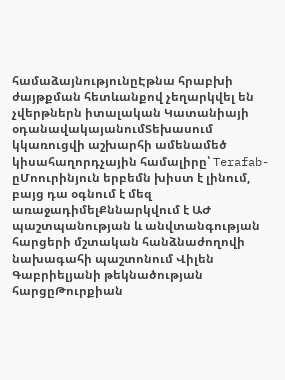համաձայնությունըԷթնա հրաբխի ժայթքման հետևանքով չեղարկվել են չվերթներն իտալական Կատանիայի օդանավակայանումՏեխասում կկառուցվի աշխարհի ամենամեծ կիսահաղորդչային համալիրը՝ Terafab-ըՄոուրինյուն երբեմն խիստ է լինում, բայց դա օգնում է մեզ առաջադիմելՔննարկվում է ԱԺ պաշտպանության և անվտանգության հարցերի մշտական հանձնաժողովի նախագահի պաշտոնում Վիլեն Գաբրիելյանի թեկնածության հարցըԹուրքիան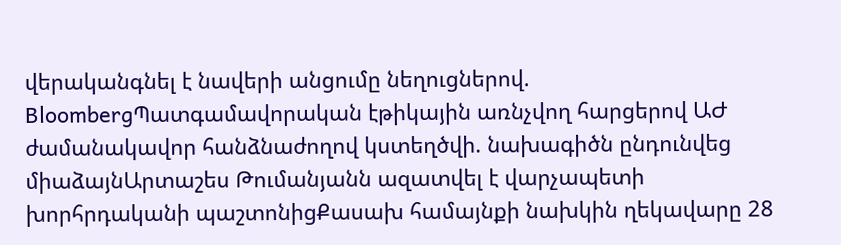վերականգնել է նավերի անցումը նեղուցներով. BloombergՊատգամավորական էթիկային առնչվող հարցերով ԱԺ ժամանակավոր հանձնաժողով կստեղծվի. նախագիծն ընդունվեց միաձայնԱրտաշես Թումանյանն ազատվել է վարչապետի խորհրդականի պաշտոնիցՔասախ համայնքի նախկին ղեկավարը 28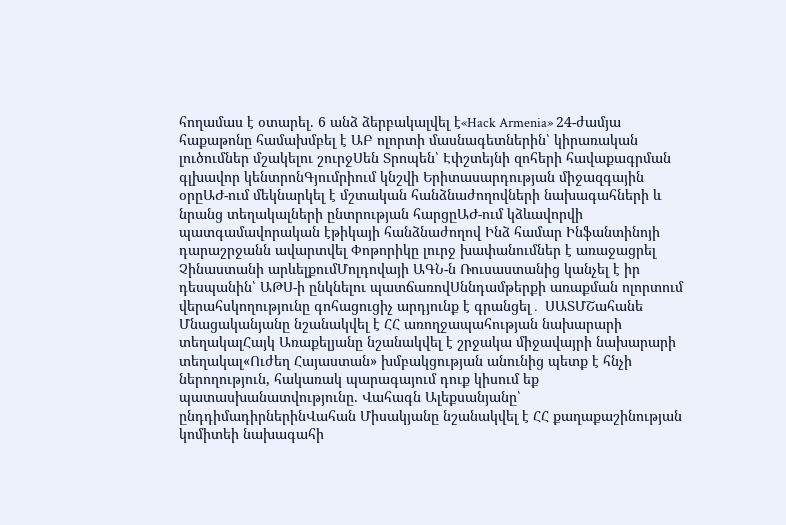հողամաս է օտարել. 6 անձ ձերբակալվել է«Hack Armenia» 24-ժամյա հաքաթոնը համախմբել է ԱԲ ոլորտի մասնագետներին՝ կիրառական լուծումներ մշակելու շուրջՍեն Տրոպեն՝ Էփշտեյնի զոհերի հավաքագրման գլխավոր կենտրոնԳյումրիում կնշվի Երիտասարդության միջազգային օրըԱԺ-ում մեկնարկել է մշտական հանձնաժողովների նախագահների և նրանց տեղակալների ընտրության հարցըԱԺ-ում կձևավորվի պատգամավորական էթիկայի հանձնաժողով Ինձ համար Ինֆանտինոյի դարաշրջանն ավարտվել Փոթորիկը լուրջ խափանումներ է առաջացրել Չինաստանի արևելքումՄոլդովայի ԱԳՆ-ն Ռուսաստանից կանչել է իր դեսպանին՝ ԱԹՍ-ի ընկնելու պատճառովՍննդամթերքի առաքման ոլորտում վերահսկողությունը գոհացուցիչ արդյունք է գրանցել․ ՍԱՏՄՇահանե Մնացականյանը նշանակվել է ՀՀ առողջապահության նախարարի տեղակալՀայկ Առաքելյանը նշանակվել է շրջակա միջավայրի նախարարի տեղակալ«Ուժեղ Հայաստան» խմբակցության անունից պետք է հնչի ներողություն, հակառակ պարագայում դուք կիսում եք պատասխանատվությունը. Վահագն Ալեքսանյանը՝ ընդդիմադիրներինՎահան Միսակյանը նշանակվել է ՀՀ քաղաքաշինության կոմիտեի նախագահի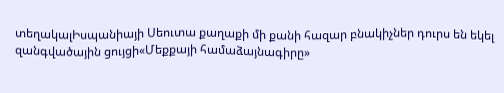տեղակալԻսպանիայի Սեուտա քաղաքի մի քանի հազար բնակիչներ դուրս են եկել զանգվածային ցույցի«Մեքքայի համաձայնագիրը»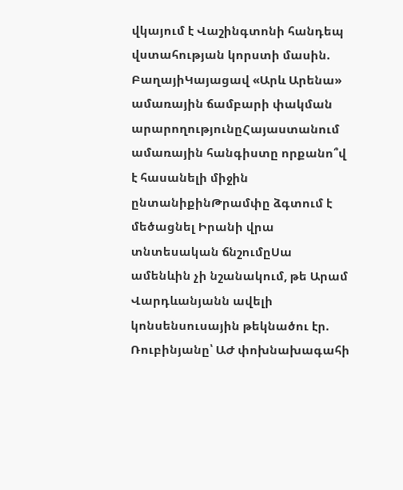վկայում է Վաշինգտոնի հանդեպ վստահության կորստի մասին. ԲաղայիԿայացավ «Արև Արենա» ամառային ճամբարի փակման արարողությունըՀայաստանում ամառային հանգիստը որքանո՞վ է հասանելի միջին ընտանիքինԹրամփը ձգտում է մեծացնել Իրանի վրա տնտեսական ճնշումըՍա ամենևին չի նշանակում, թե Արամ Վարդևանյանն ավելի կոնսենսուսային թեկնածու էր. Ռուբինյանը՝ ԱԺ փոխնախագահի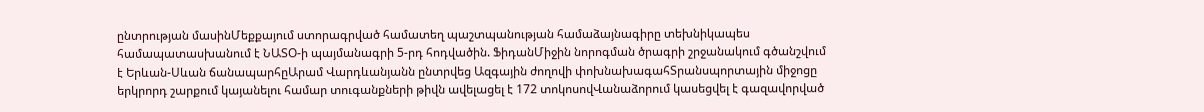ընտրության մասինՄեքքայում ստորագրված համատեղ պաշտպանության համաձայնագիրը տեխնիկապես համապատասխանում է ՆԱՏՕ-ի պայմանագրի 5-րդ հոդվածին. ՖիդանՄիջին նորոգման ծրագրի շրջանակում գծանշվում է Երևան-Սևան ճանապարհըԱրամ Վարդևանյանն ընտրվեց Ազգային ժողովի փոխնախագահՏրանսպորտային միջոցը երկրորդ շարքում կայանելու համար տուգանքների թիվն ավելացել է 172 տոկոսովՎանաձորում կասեցվել է գազավորված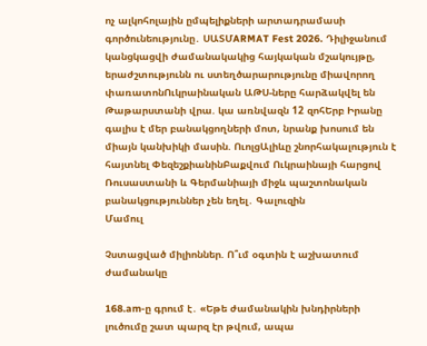ոչ ալկոհոլային ըմպելիքների արտադրամասի գործունեությունը․ ՍԱՏՄARMAT Fest 2026. Դիլիջանում կանցկացվի ժամանակակից հայկական մշակույթը, երաժշտությունն ու ստեղծարարությունը միավորող փառատոնՈւկրաինական ԱԹՍ-ները հարձակվել են Թաթարստանի վրա. կա առնվազն 12 զոհԵրբ Իրանը գալիս է մեր բանակցողների մոտ, նրանք խոսում են միայն կանխիկի մասին. ՈւոլցԱլիևը շնորհակալություն է հայտնել ՓեզեշքիանինԲաքվում Ուկրաինայի հարցով Ռուսաստանի և Գերմանիայի միջև պաշտոնական բանակցություններ չեն եղել․ Գալուզին
Մամուլ

Չստացված միլիոններ. Ո՞ւմ օգտին է աշխատում ժամանակը

168.am-ը գրում է․ «Եթե ժամանակին խնդիրների լուծումը շատ պարզ էր թվում, ապա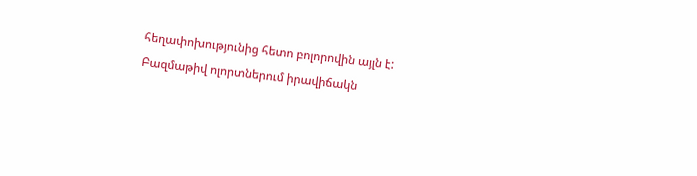հեղափոխությունից հետո բոլորովին այլն է: Բազմաթիվ ոլորտներում իրավիճակն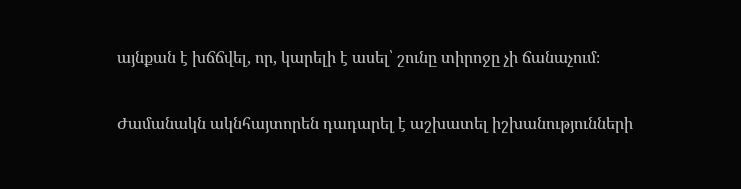այնքան է խճճվել, որ, կարելի է ասել՝ շունը տիրոջը չի ճանաչում։

Ժամանակն ակնհայտորեն դադարել է աշխատել իշխանությունների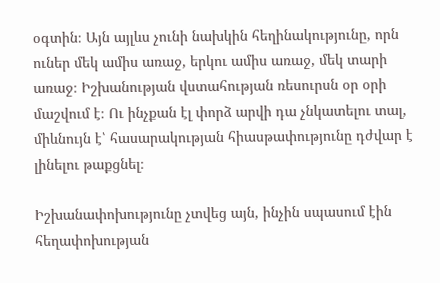օգտին։ Այն այլևս չունի նախկին հեղինակությունը, որն ուներ մեկ ամիս առաջ, երկու ամիս առաջ, մեկ տարի առաջ։ Իշխանության վստահության ռեսուրսն օր օրի մաշվում է։ Ու ինչքան էլ փորձ արվի դա չնկատելու տալ, միևնույն է՝ հասարակության հիասթափությունը դժվար է լինելու թաքցնել։

Իշխանափոխությունը չտվեց այն, ինչին սպասում էին հեղափոխության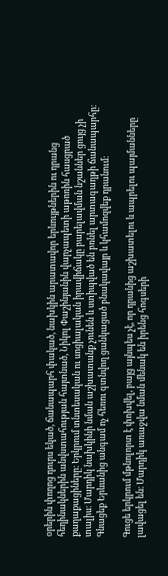օրերին փողոց դուրս եկած, ճանապարհ փակած, նախկին արատավոր երևույթներին ու դրանց հեղինակներին անվստահության հայտնած, Նիկոլ Փաշինյանին վարչապետի աթոռին հասցրած քաղաքացիները։ Երկրում տնտեսական ու սոցիալական իրավիճակը բարելավման նշաններ ցույց չի տալիս։ Մարդիկ նախկինի նման աշխատանք չունեն և ստիպված են բռնել արտագաղթի ճանապարհը։ Գնացեք Երևանից անգամ ոչ հեռու գտնվող ցանկացած բնակավայր և կհամոզվեք դրանում։

Գուցե երկրում մթնոլորտ է փոխվել, բայց այնպես չէ, որ դրանից աշխատելու և ապրելու պայմանները լավացել են։ Մարդիկ առաջվա նման մենակ են իրենց հոգսերի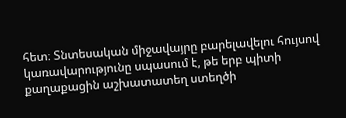հետ։ Տնտեսական միջավայրը բարելավելու հույսով կառավարությունը սպասում է, թե երբ պիտի քաղաքացին աշխատատեղ ստեղծի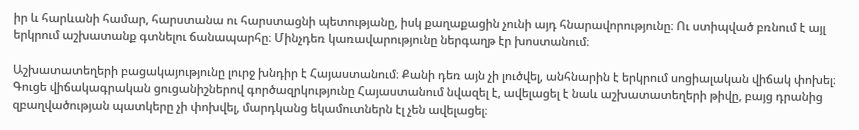իր և հարևանի համար, հարստանա ու հարստացնի պետությանը, իսկ քաղաքացին չունի այդ հնարավորությունը։ Ու ստիպված բռնում է այլ երկրում աշխատանք գտնելու ճանապարհը։ Մինչդեռ կառավարությունը ներգաղթ էր խոստանում։

Աշխատատեղերի բացակայությունը լուրջ խնդիր է Հայաստանում։ Քանի դեռ այն չի լուծվել, անհնարին է երկրում սոցիալական վիճակ փոխել։ Գուցե վիճակագրական ցուցանիշներով գործազրկությունը Հայաստանում նվազել է, ավելացել է նաև աշխատատեղերի թիվը, բայց դրանից զբաղվածության պատկերը չի փոխվել, մարդկանց եկամուտներն էլ չեն ավելացել։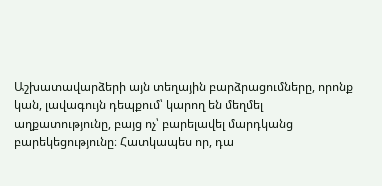Աշխատավարձերի այն տեղային բարձրացումները, որոնք կան, լավագույն դեպքում՝ կարող են մեղմել աղքատությունը, բայց ոչ՝ բարելավել մարդկանց բարեկեցությունը։ Հատկապես որ, դա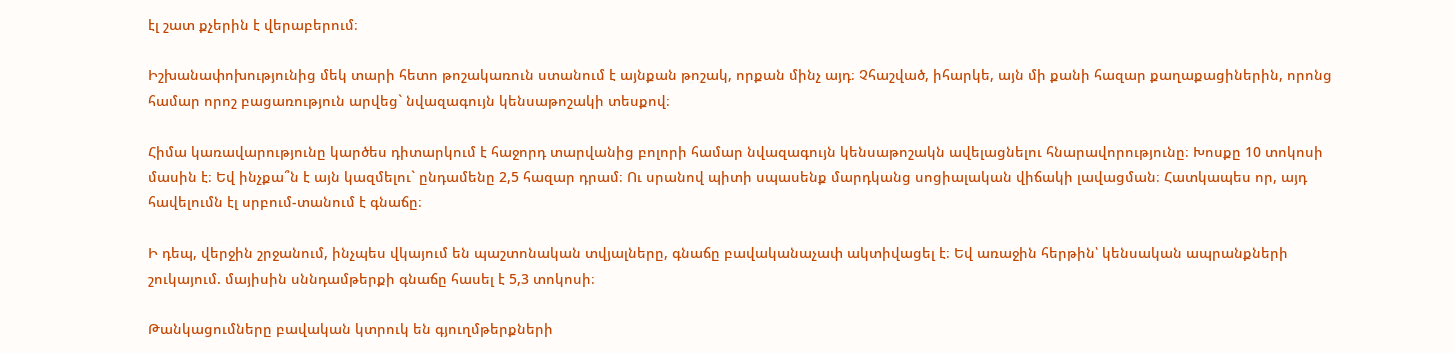էլ շատ քչերին է վերաբերում։

Իշխանափոխությունից մեկ տարի հետո թոշակառուն ստանում է այնքան թոշակ, որքան մինչ այդ։ Չհաշված, իհարկե, այն մի քանի հազար քաղաքացիներին, որոնց համար որոշ բացառություն արվեց` նվազագույն կենսաթոշակի տեսքով։

Հիմա կառավարությունը կարծես դիտարկում է հաջորդ տարվանից բոլորի համար նվազագույն կենսաթոշակն ավելացնելու հնարավորությունը։ Խոսքը 10 տոկոսի մասին է։ Եվ ինչքա՞ն է այն կազմելու` ընդամենը 2,5 հազար դրամ։ Ու սրանով պիտի սպասենք մարդկանց սոցիալական վիճակի լավացման։ Հատկապես որ, այդ հավելումն էլ սրբում-տանում է գնաճը։

Ի դեպ, վերջին շրջանում, ինչպես վկայում են պաշտոնական տվյալները, գնաճը բավականաչափ ակտիվացել է։ Եվ առաջին հերթին՝ կենսական ապրանքների շուկայում. մայիսին սննդամթերքի գնաճը հասել է 5,3 տոկոսի։

Թանկացումները բավական կտրուկ են գյուղմթերքների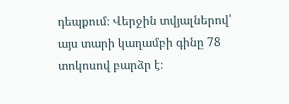դեպքում։ Վերջին տվյալներով՝ այս տարի կաղամբի գինը 78 տոկոսով բարձր է։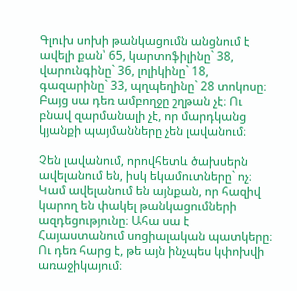Գլուխ սոխի թանկացումն անցնում է ավելի քան՝ 65, կարտոֆիլինը` 38, վարունգինը` 36, լոլիկինը` 18, գազարինը` 33, պղպեղինը` 28 տոկոսը։ Բայց սա դեռ ամբողջը շղթան չէ։ Ու բնավ զարմանալի չէ, որ մարդկանց կյանքի պայմանները չեն լավանում։

Չեն լավանում, որովհետև ծախսերն ավելանում են, իսկ եկամուտները` ոչ։ Կամ ավելանում են այնքան, որ հազիվ կարող են փակել թանկացումների ազդեցությունը։ Ահա սա է Հայաստանում սոցիալական պատկերը։ Ու դեռ հարց է, թե այն ինչպես կփոխվի առաջիկայում։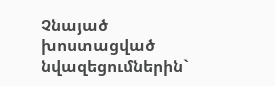Չնայած խոստացված նվազեցումներին`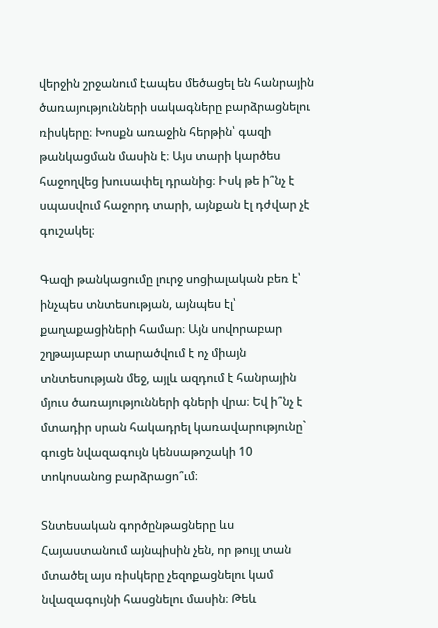վերջին շրջանում էապես մեծացել են հանրային ծառայությունների սակագները բարձրացնելու ռիսկերը։ Խոսքն առաջին հերթին՝ գազի թանկացման մասին է։ Այս տարի կարծես հաջողվեց խուսափել դրանից։ Իսկ թե ի՞նչ է սպասվում հաջորդ տարի, այնքան էլ դժվար չէ գուշակել։

Գազի թանկացումը լուրջ սոցիալական բեռ է՝ ինչպես տնտեսության, այնպես էլ՝ քաղաքացիների համար։ Այն սովորաբար շղթայաբար տարածվում է ոչ միայն տնտեսության մեջ, այլև ազդում է հանրային մյուս ծառայությունների գների վրա։ Եվ ի՞նչ է մտադիր սրան հակադրել կառավարությունը` գուցե նվազագույն կենսաթոշակի 10 տոկոսանոց բարձրացո՞ւմ։

Տնտեսական գործընթացները ևս Հայաստանում այնպիսին չեն, որ թույլ տան մտածել այս ռիսկերը չեզոքացնելու կամ նվազագույնի հասցնելու մասին։ Թեև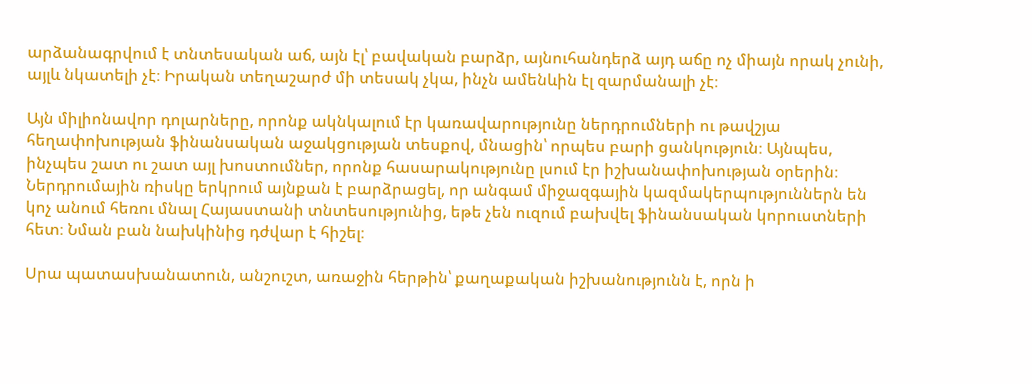արձանագրվում է տնտեսական աճ, այն էլ՝ բավական բարձր, այնուհանդերձ այդ աճը ոչ միայն որակ չունի, այլև նկատելի չէ։ Իրական տեղաշարժ մի տեսակ չկա, ինչն ամենևին էլ զարմանալի չէ։

Այն միլիոնավոր դոլարները, որոնք ակնկալում էր կառավարությունը ներդրումների ու թավշյա հեղափոխության ֆինանսական աջակցության տեսքով, մնացին՝ որպես բարի ցանկություն։ Այնպես, ինչպես շատ ու շատ այլ խոստումներ, որոնք հասարակությունը լսում էր իշխանափոխության օրերին։ Ներդրումային ռիսկը երկրում այնքան է բարձրացել, որ անգամ միջազգային կազմակերպություններն են կոչ անում հեռու մնալ Հայաստանի տնտեսությունից, եթե չեն ուզում բախվել ֆինանսական կորուստների հետ։ Նման բան նախկինից դժվար է հիշել։

Սրա պատասխանատուն, անշուշտ, առաջին հերթին՝ քաղաքական իշխանությունն է, որն ի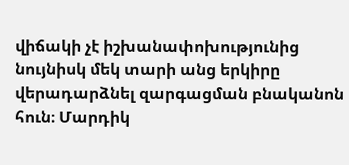վիճակի չէ իշխանափոխությունից նույնիսկ մեկ տարի անց երկիրը վերադարձնել զարգացման բնականոն հուն։ Մարդիկ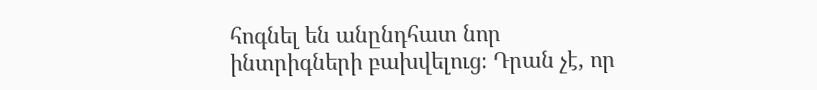հոգնել են անընդհատ նոր ինտրիգների բախվելուց։ Դրան չէ, որ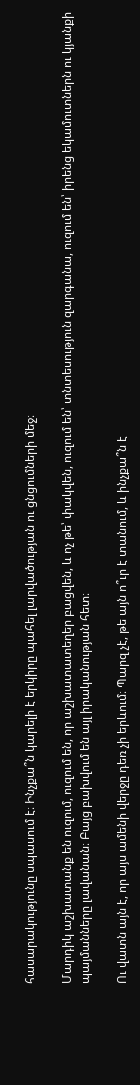հասարակությունը սպասում է։ Ինչքա՞ն կարելի է երկիրը պահել լարվածության ու ցնցումների մեջ։

Մարդիկ աշխատանք են ուզում, ուզում են, որ աշխատատեղեր բացվեն, և ոչ թե՝ փակվեն, ուզում են՝ տնտեսություն զարգանա, ուզում են՝ իրենց եկամուտներն ու կյանքի պայմանները լավանան։ Բայց բախվում են այլ իրականության հետ։

Ու վատն այն է, որ այս ամենի վերջը դեռ չի երևում։ Պարզ չէ, թե այն ո՞ւր է տանում, և ինչքա՞ն է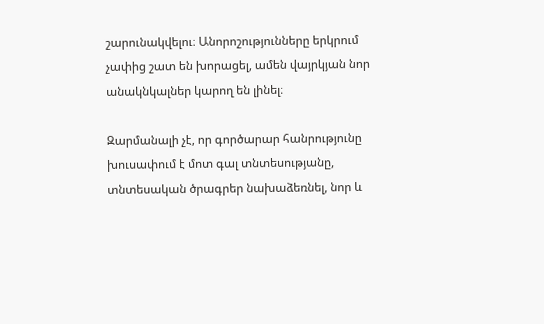շարունակվելու։ Անորոշությունները երկրում չափից շատ են խորացել, ամեն վայրկյան նոր անակնկալներ կարող են լինել։

Զարմանալի չէ, որ գործարար հանրությունը խուսափում է մոտ գալ տնտեսությանը, տնտեսական ծրագրեր նախաձեռնել, նոր և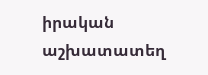իրական աշխատատեղ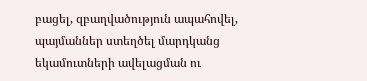բացել, զբաղվածություն ապահովել, պայմաններ ստեղծել մարդկանց եկամուտների ավելացման ու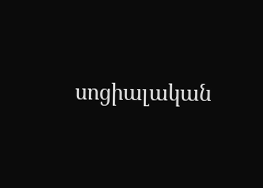սոցիալական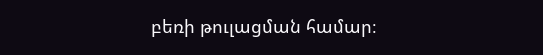բեռի թուլացման համար։